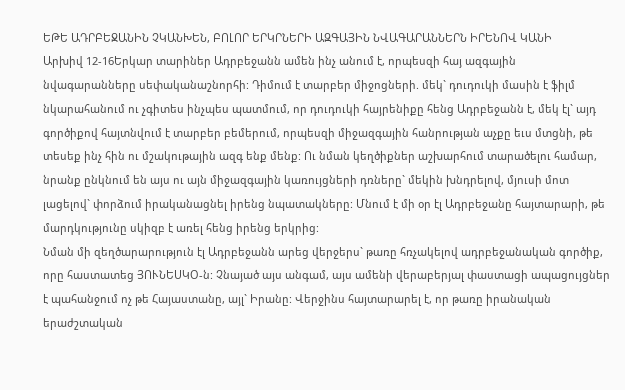ԵԹԵ ԱԴՐԲԵՋԱՆԻՆ ՉԿԱՆԽԵՆ, ԲՈԼՈՐ ԵՐԿՐՆԵՐԻ ԱԶԳԱՅԻՆ ՆՎԱԳԱՐԱՆՆԵՐՆ ԻՐԵՆՈՎ ԿԱՆԻ
Արխիվ 12-16Երկար տարիներ Ադրբեջանն ամեն ինչ անում է, որպեսզի հայ ազգային նվագարանները սեփականաշնորհի: Դիմում է տարբեր միջոցների. մեկ` դուդուկի մասին է ֆիլմ նկարահանում ու չգիտես ինչպես պատմում, որ դուդուկի հայրենիքը հենց Ադրբեջանն է, մեկ էլ` այդ գործիքով հայտնվում է տարբեր բեմերում, որպեսզի միջազգային հանրության աչքը եւս մտցնի, թե տեսեք ինչ հին ու մշակութային ազգ ենք մենք: Ու նման կեղծիքներ աշխարհում տարածելու համար, նրանք ընկնում են այս ու այն միջազգային կառույցների դռները` մեկին խնդրելով, մյուսի մոտ լացելով` փորձում իրականացնել իրենց նպատակները: Մնում է մի օր էլ Ադրբեջանը հայտարարի, թե մարդկությունը սկիզբ է առել հենց իրենց երկրից:
Նման մի զեղծարարություն էլ Ադրբեջանն արեց վերջերս` թառը հռչակելով ադրբեջանական գործիք, որը հաստատեց ՅՈՒՆԵՍԿՕ-ն: Չնայած այս անգամ, այս ամենի վերաբերյալ փաստացի ապացույցներ է պահանջում ոչ թե Հայաստանը, այլ` Իրանը: Վերջինս հայտարարել է, որ թառը իրանական երաժշտական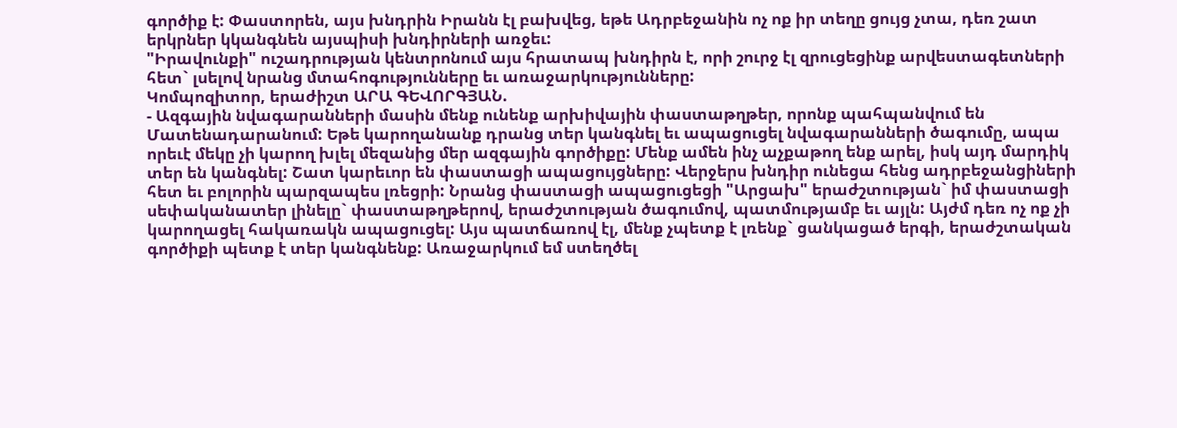գործիք է: Փաստորեն, այս խնդրին Իրանն էլ բախվեց, եթե Ադրբեջանին ոչ ոք իր տեղը ցույց չտա, դեռ շատ երկրներ կկանգնեն այսպիսի խնդիրների առջեւ:
"Իրավունքի" ուշադրության կենտրոնում այս հրատապ խնդիրն է, որի շուրջ էլ զրուցեցինք արվեստագետների հետ` լսելով նրանց մտահոգությունները եւ առաջարկությունները:
Կոմպոզիտոր, երաժիշտ ԱՐԱ ԳԵՎՈՐԳՅԱՆ.
- Ազգային նվագարանների մասին մենք ունենք արխիվային փաստաթղթեր, որոնք պահպանվում են Մատենադարանում: Եթե կարողանանք դրանց տեր կանգնել եւ ապացուցել նվագարանների ծագումը, ապա որեւէ մեկը չի կարող խլել մեզանից մեր ազգային գործիքը: Մենք ամեն ինչ աչքաթող ենք արել, իսկ այդ մարդիկ տեր են կանգնել: Շատ կարեւոր են փաստացի ապացույցները: Վերջերս խնդիր ունեցա հենց ադրբեջանցիների հետ եւ բոլորին պարզապես լռեցրի: Նրանց փաստացի ապացուցեցի "Արցախ" երաժշտության` իմ փաստացի սեփականատեր լինելը` փաստաթղթերով, երաժշտության ծագումով, պատմությամբ եւ այլն: Այժմ դեռ ոչ ոք չի կարողացել հակառակն ապացուցել: Այս պատճառով էլ, մենք չպետք է լռենք` ցանկացած երգի, երաժշտական գործիքի պետք է տեր կանգնենք: Առաջարկում եմ ստեղծել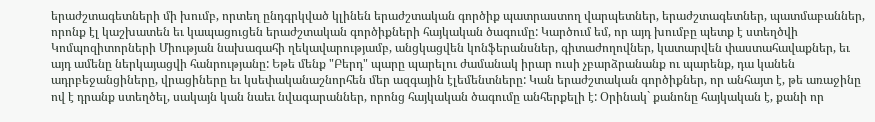երաժշտագետների մի խումբ, որտեղ ընդգրկված կլինեն երաժշտական գործիք պատրաստող վարպետներ, երաժշտագետներ, պատմաբաններ, որոնք էլ կաշխատեն եւ կապացուցեն երաժշտական գործիքների հայկական ծագումը: Կարծում եմ, որ այդ խումբը պետք է ստեղծվի Կոմպոզիտորների Միության նախագահի ղեկավարությամբ, անցկացվեն կոնֆերանսներ, գիտաժողովներ, կատարվեն փաստահավաքներ, եւ այդ ամենը ներկայացվի հանրությանը: Եթե մենք "Բերդ" պարը պարելու ժամանակ իրար ուսի չբարձրանանք ու պարենք, դա կանեն ադրբեջանցիները, վրացիները եւ կսեփականաշնորհեն մեր ազգային էլեմենտները: Կան երաժշտական գործիքներ, որ անհայտ է, թե առաջինը ով է դրանք ստեղծել, սակայն կան նաեւ նվագարաններ, որոնց հայկական ծագումը անհերքելի է: Օրինակ` քանոնը հայկական է, քանի որ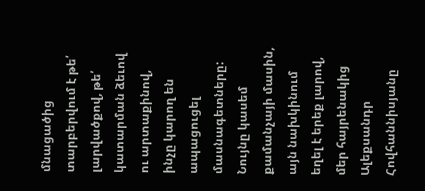մնացածից տարբերվում է թե՛ լարվածքով, թե՛ կատարման ձեւով ու արտաքինով, ինչը կարող են ապացուցել մասնագետները: Նույնը կասեմ քամանչայի մասին, այն նախկինում եղել է երեք լարով, մեր հայրենակից Ալեքսանդր Հովհաննիսյանը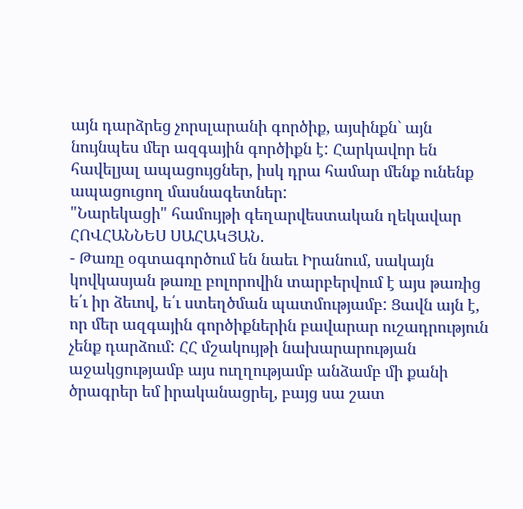այն դարձրեց չորսլարանի գործիք, այսինքն` այն նույնպես մեր ազգային գործիքն է: Հարկավոր են հավելյալ ապացույցներ, իսկ դրա համար մենք ունենք ապացուցող մասնագետներ:
"Նարեկացի" համույթի գեղարվեստական ղեկավար ՀՈՎՀԱՆՆԵՍ ՍԱՀԱԿՅԱՆ.
- Թառը օգտագործում են նաեւ Իրանում, սակայն կովկասյան թառը բոլորովին տարբերվում է այս թառից ե՛ւ իր ձեւով, ե՛ւ ստեղծման պատմությամբ: Ցավն այն է, որ մեր ազգային գործիքներին բավարար ուշադրություն չենք դարձում: ՀՀ մշակույթի նախարարության աջակցությամբ այս ուղղությամբ անձամբ մի քանի ծրագրեր եմ իրականացրել, բայց սա շատ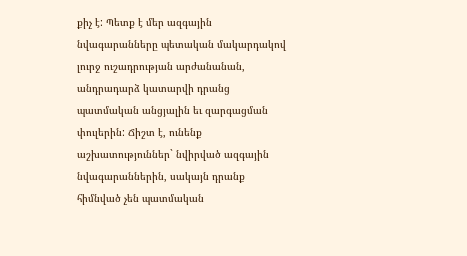քիչ է: Պետք է մեր ազգային նվագարանները պետական մակարդակով լուրջ ուշադրության արժանանան, անդրադարձ կատարվի դրանց պատմական անցյալին եւ զարգացման փուլերին: Ճիշտ է, ունենք աշխատություններ` նվիրված ազգային նվագարաններին, սակայն դրանք հիմնված չեն պատմական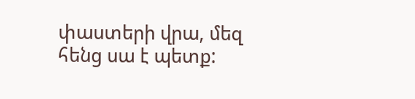փաստերի վրա, մեզ հենց սա է պետք: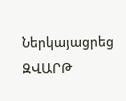Ներկայացրեց ԶՎԱՐԹ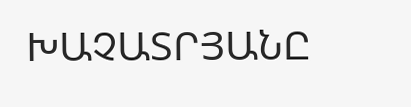ԽԱՉԱՏՐՅԱՆԸ